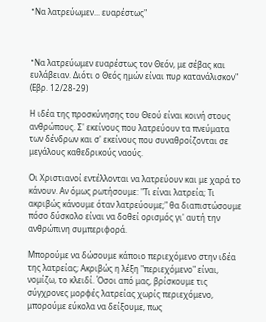"Nα λατρεύωμεν... ευαρέστως"



"Nα λατρεύωμεν ευαρέστως τον Θεόν, με σέβας και ευλάβειαν. Διότι ο Θεός ημών είναι πυρ κατανάλισκον" (Εβρ. 12/28-29)

Η ιδέα της προσκύνησης του Θεού είναι κοινή στους ανθρώπους. Σ' εκείνους που λατρεύουν τα πνεύματα των δένδρων και σ' εκείνους που συναθροίζονται σε μεγάλους καθεδρικούς ναούς.

Οι Χριστιανοί εντέλλονται να λατρεύουν και με χαρά το κάνουν. Αν όμως ρωτήσουμε: "Τι είναι λατρεία; Τι ακριβώς κάνουμε όταν λατρεύουμε;" θα διαπιστώσουμε πόσο δύσκολο είναι να δοθεί ορισμός γι' αυτή την ανθρώπινη συμπεριφορά.

Μπορούμε να δώσουμε κάποιο περιεχόμενο στην ιδέα της λατρείας; Ακριβώς η λέξη "περιεχόμενο" είναι, νομίζω, το κλειδί. Όσοι από μας, βρίσκουμε τις σύγχρονες μορφές λατρείας χωρίς περιεχόμενο, μπορούμε εύκολα να δείξουμε, πως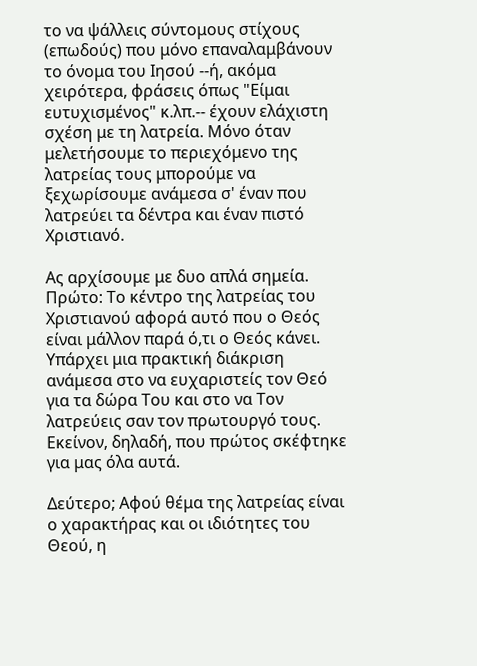το να ψάλλεις σύντομους στίχους (επωδούς) που μόνο επαναλαμβάνουν το όνομα του Ιησού --ή, ακόμα χειρότερα, φράσεις όπως "Είμαι ευτυχισμένος" κ.λπ.-- έχουν ελάχιστη σχέση με τη λατρεία. Μόνο όταν μελετήσουμε το περιεχόμενο της λατρείας τους μπορούμε να ξεχωρίσουμε ανάμεσα σ' έναν που λατρεύει τα δέντρα και έναν πιστό Χριστιανό.

Ας αρχίσουμε με δυο απλά σημεία. Πρώτο: Το κέντρο της λατρείας του Χριστιανού αφορά αυτό που ο Θεός είναι μάλλον παρά ό,τι ο Θεός κάνει. Υπάρχει μια πρακτική διάκριση ανάμεσα στο να ευχαριστείς τον Θεό για τα δώρα Του και στο να Τον λατρεύεις σαν τον πρωτουργό τους. Εκείνον, δηλαδή, που πρώτος σκέφτηκε για μας όλα αυτά.

Δεύτερο; Αφού θέμα της λατρείας είναι ο χαρακτήρας και οι ιδιότητες του Θεού, η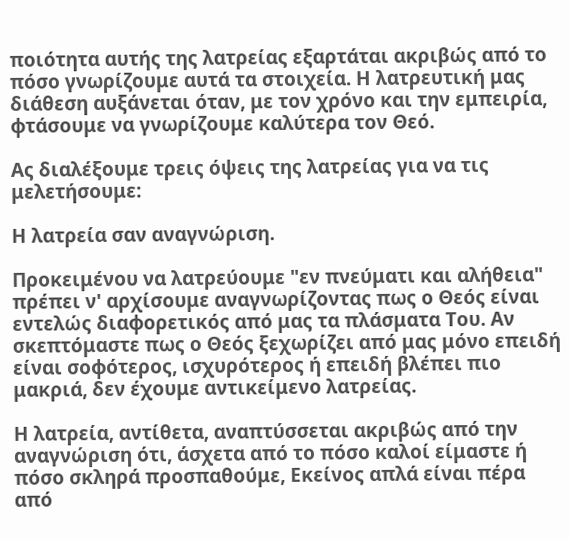ποιότητα αυτής της λατρείας εξαρτάται ακριβώς από το πόσο γνωρίζουμε αυτά τα στοιχεία. Η λατρευτική μας διάθεση αυξάνεται όταν, με τον χρόνο και την εμπειρία, φτάσουμε να γνωρίζουμε καλύτερα τον Θεό.

Ας διαλέξουμε τρεις όψεις της λατρείας για να τις μελετήσουμε:

Η λατρεία σαν αναγνώριση.

Προκειμένου να λατρεύουμε "εν πνεύματι και αλήθεια" πρέπει ν' αρχίσουμε αναγνωρίζοντας πως ο Θεός είναι εντελώς διαφορετικός από μας τα πλάσματα Του. Αν σκεπτόμαστε πως ο Θεός ξεχωρίζει από μας μόνο επειδή είναι σοφότερος, ισχυρότερος ή επειδή βλέπει πιο μακριά, δεν έχουμε αντικείμενο λατρείας.

Η λατρεία, αντίθετα, αναπτύσσεται ακριβώς από την αναγνώριση ότι, άσχετα από το πόσο καλοί είμαστε ή πόσο σκληρά προσπαθούμε, Εκείνος απλά είναι πέρα από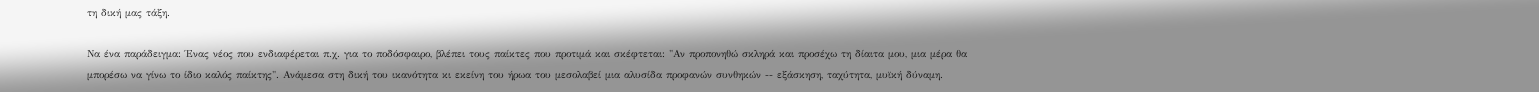τη δική μας τάξη.

Να ένα παράδειγμα: Ένας νέος που ενδιαφέρεται π.χ. για το ποδόσφαιρο, βλέπει τους παίκτες που προτιμά και σκέφτεται: "Αν προπονηθώ σκληρά και προσέχω τη δίαιτα μου, μια μέρα θα μπορέσω να γίνω το ίδιο καλός παίκτης". Ανάμεσα στη δική του ικανότητα κι εκείνη του ήρωα του μεσολαβεί μια αλυσίδα προφανών συνθηκών -- εξάσκηση, ταχύτητα, μυϊκή δύναμη.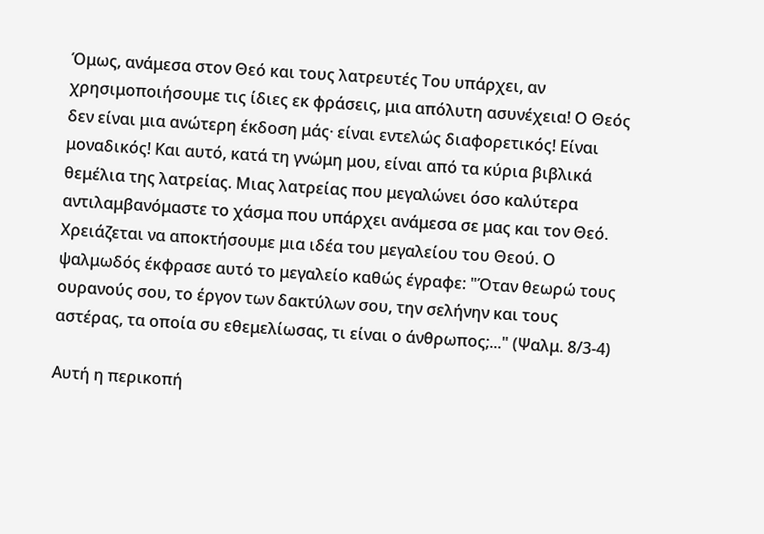Όμως, ανάμεσα στον Θεό και τους λατρευτές Του υπάρχει, αν χρησιμοποιήσουμε τις ίδιες εκ φράσεις, μια απόλυτη ασυνέχεια! Ο Θεός δεν είναι μια ανώτερη έκδοση μάς· είναι εντελώς διαφορετικός! Είναι μοναδικός! Και αυτό, κατά τη γνώμη μου, είναι από τα κύρια βιβλικά θεμέλια της λατρείας. Μιας λατρείας που μεγαλώνει όσο καλύτερα αντιλαμβανόμαστε το χάσμα που υπάρχει ανάμεσα σε μας και τον Θεό. Χρειάζεται να αποκτήσουμε μια ιδέα του μεγαλείου του Θεού. Ο ψαλμωδός έκφρασε αυτό το μεγαλείο καθώς έγραφε: "Όταν θεωρώ τους ουρανούς σου, το έργον των δακτύλων σου, την σελήνην και τους αστέρας, τα οποία συ εθεμελίωσας, τι είναι ο άνθρωπος;..." (Ψαλμ. 8/3-4)

Αυτή η περικοπή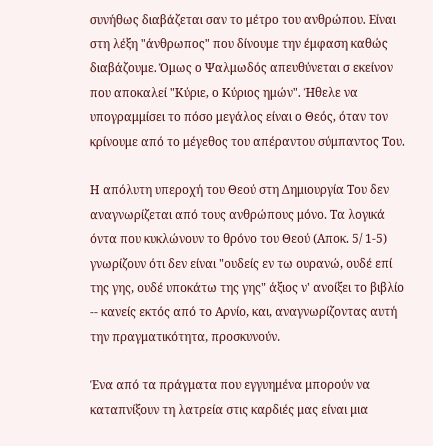συνήθως διαβάζεται σαν το μέτρο του ανθρώπου. Είναι στη λέξη "άνθρωπος" που δίνουμε την έμφαση καθώς διαβάζουμε. Όμως ο Ψαλμωδός απευθύνεται σ εκείνον που αποκαλεί "Κύριε, ο Κύριος ημών". Ήθελε να υπογραμμίσει το πόσο μεγάλος είναι ο Θεός, όταν τον κρίνουμε από το μέγεθος του απέραντου σύμπαντος Του.

Η απόλυτη υπεροχή του Θεού στη Δημιουργία Του δεν αναγνωρίζεται από τους ανθρώπους μόνο. Τα λογικά όντα που κυκλώνουν το θρόνο του Θεού (Αποκ. 5/ 1-5) γνωρίζουν ότι δεν είναι "ουδείς εν τω ουρανώ, ουδέ επί της γης, ουδέ υποκάτω της γης" άξιος ν' ανοίξει το βιβλίο -- κανείς εκτός από το Αρνίο, και, αναγνωρίζοντας αυτή την πραγματικότητα, προσκυνούν.

Ένα από τα πράγματα που εγγυημένα μπορούν να καταπνίξουν τη λατρεία στις καρδιές μας είναι μια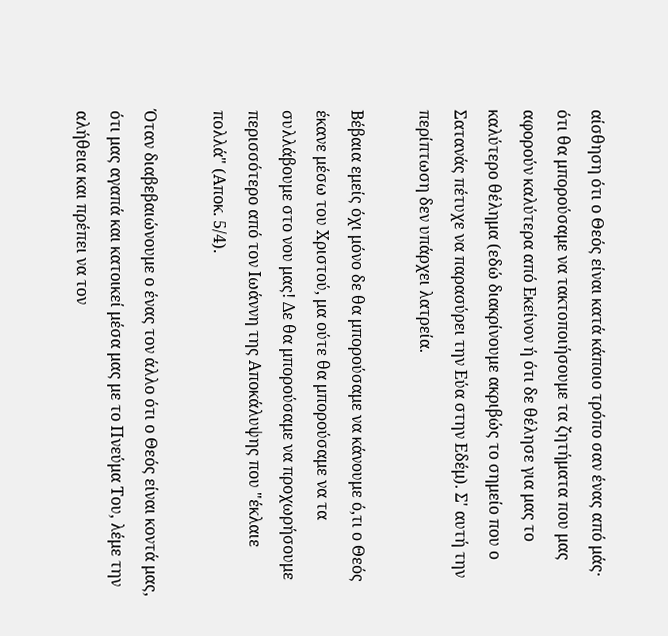αίσθηση ότι ο Θεός είναι κατά κάποιο τρόπο σαν ένας από μάς· ότι θα μπορούσαμε να τακτοποιήσουμε τα ζητήματα που μας αφορούν καλύτερα από Εκείνον ή ότι δε θέλησε για μας το καλύτερο θέλημα (εδώ διακρίνουμε ακριβώς το σημείο που ο Σατανάς πέτυχε να παρασύρει την Εύα στην Εδέμ). Σ' αυτή την περίπτωση δεν υπάρχει λατρεία.

Βέβαια εμείς όχι μόνο δε θα μπορούσαμε να κάνουμε ό,τι ο Θεός έκανε μέσω του Χριστού, μα ούτε θα μπορούσαμε να τα συλλάβουμε στο νου μας! Δε θα μπορούσαμε να προχωρήσουμε περισσότερο από τον Ιωάννη της Αποκάλυψης που "έκλαιε πολλά" (Αποκ. 5/4).

Όταν διαβεβαιώνουμε ο ένας τον άλλο ότι ο Θεός είναι κοντά μας, ότι μας αγαπά και κατοικεί μέσα μας με το Πνεύμα Του, λέμε την αλήθεια και πρέπει να τον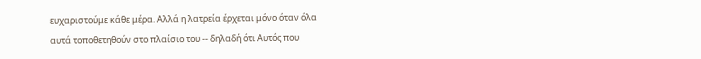ευχαριστούμε κάθε μέρα. Αλλά η λατρεία έρχεται μόνο όταν όλα αυτά τοποθετηθούν στο πλαίσιο του -- δηλαδή ότι Αυτός που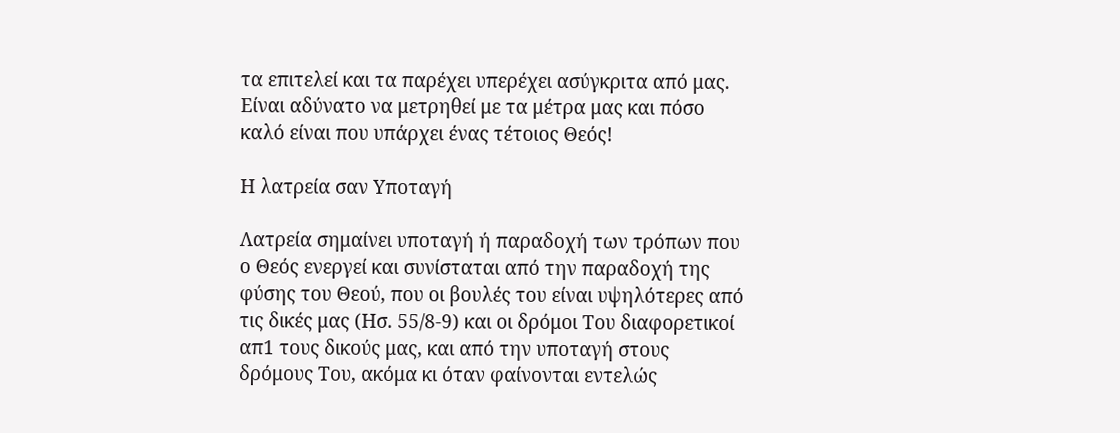τα επιτελεί και τα παρέχει υπερέχει ασύγκριτα από μας. Είναι αδύνατο να μετρηθεί με τα μέτρα μας και πόσο καλό είναι που υπάρχει ένας τέτοιος Θεός!

Η λατρεία σαν Υποταγή

Λατρεία σημαίνει υποταγή ή παραδοχή των τρόπων που ο Θεός ενεργεί και συνίσταται από την παραδοχή της φύσης του Θεού, που οι βουλές του είναι υψηλότερες από τις δικές μας (Ησ. 55/8-9) και οι δρόμοι Του διαφορετικοί απ1 τους δικούς μας, και από την υποταγή στους δρόμους Του, ακόμα κι όταν φαίνονται εντελώς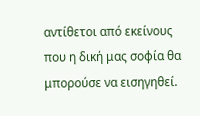αντίθετοι από εκείνους που η δική μας σοφία θα μπορούσε να εισηγηθεί.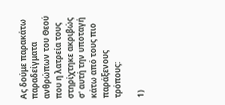Ας δούμε παρακάτω παραδείγματα ανθρώπων του Θεού που η λατρεία τους στηρίχτηκε ακριβώς σ' αυτή την υποταγή κάτω από τους πιο παράξενους τρόπους:

1)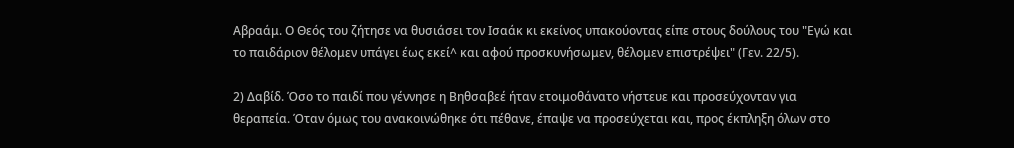Αβραάμ. Ο Θεός του ζήτησε να θυσιάσει τον Ισαάκ κι εκείνος υπακούοντας είπε στους δούλους του "Εγώ και το παιδάριον θέλομεν υπάγει έως εκεί^ και αφού προσκυνήσωμεν, θέλομεν επιστρέψει" (Γεν. 22/5).

2) Δαβίδ. Όσο το παιδί που γέννησε η Βηθσαβεέ ήταν ετοιμοθάνατο νήστευε και προσεύχονταν για θεραπεία. Όταν όμως του ανακοινώθηκε ότι πέθανε, έπαψε να προσεύχεται και, προς έκπληξη όλων στο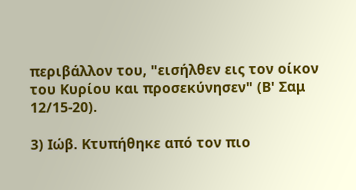περιβάλλον του, "εισήλθεν εις τον οίκον του Κυρίου και προσεκύνησεν" (Β' Σαμ 12/15-20).

3) Ιώβ. Κτυπήθηκε από τον πιο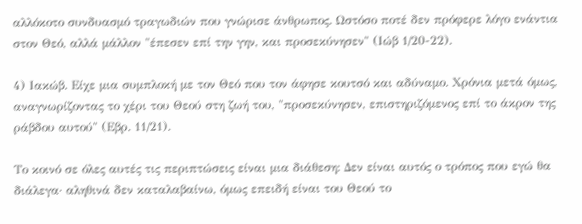αλλόκοτο συνδυασμό τραγωδιών που γνώρισε άνθρωπος. Ωστόσο ποτέ δεν πρόφερε λόγο ενάντια στον Θεό, αλλά μάλλον "έπεσεν επί την γην, και προσεκύνησεν" (Ιώβ 1/20-22).

4) Ιακώβ. Είχε μια συμπλοκή με τον Θεό που τον άφησε κουτσό και αδύναμο. Χρόνια μετά όμως, αναγνωρίζοντας το χέρι του Θεού στη ζωή του, "προσεκύνησεν, επιστηριζόμενος επί το άκρον της ράβδου αυτού" (Εβρ. 11/21).

Το κοινό σε όλες αυτές τις περιπτώσεις είναι μια διάθεση: Δεν είναι αυτός ο τρόπος που εγώ θα διάλεγα· αληθινά δεν καταλαβαίνω, όμως επειδή είναι του Θεού το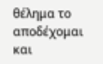θέλημα το αποδέχομαι και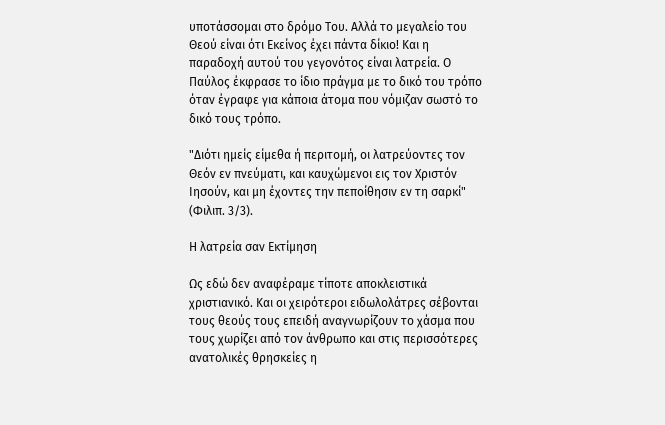υποτάσσομαι στο δρόμο Του. Αλλά το μεγαλείο του Θεού είναι ότι Εκείνος έχει πάντα δίκιο! Και η παραδοχή αυτού του γεγονότος είναι λατρεία. Ο Παύλος έκφρασε το ίδιο πράγμα με το δικό του τρόπο όταν έγραφε για κάποια άτομα που νόμιζαν σωστό το δικό τους τρόπο.

"Διότι ημείς είμεθα ή περιτομή, οι λατρεύοντες τον Θεόν εν πνεύματι, και καυχώμενοι εις τον Χριστόν Ιησούν, και μη έχοντες την πεποίθησιν εν τη σαρκί" (Φιλιπ. 3/3).

Η λατρεία σαν Εκτίμηση

Ως εδώ δεν αναφέραμε τίποτε αποκλειστικά χριστιανικό. Και οι χειρότεροι ειδωλολάτρες σέβονται τους θεούς τους επειδή αναγνωρίζουν το χάσμα που τους χωρίζει από τον άνθρωπο και στις περισσότερες ανατολικές θρησκείες η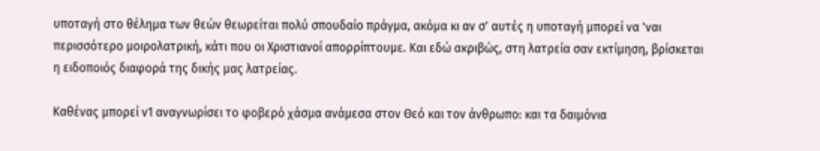υποταγή στο θέλημα των θεών θεωρείται πολύ σπουδαίο πράγμα, ακόμα κι αν σ' αυτές η υποταγή μπορεί να 'ναι περισσότερο μοιρολατρική, κάτι που οι Χριστιανοί απορρίπτουμε. Και εδώ ακριβώς, στη λατρεία σαν εκτίμηση, βρίσκεται η ειδοποιός διαφορά της δικής μας λατρείας.

Καθένας μπορεί ν1 αναγνωρίσει το φοβερό χάσμα ανάμεσα στον Θεό και τον άνθρωπο: και τα δαιμόνια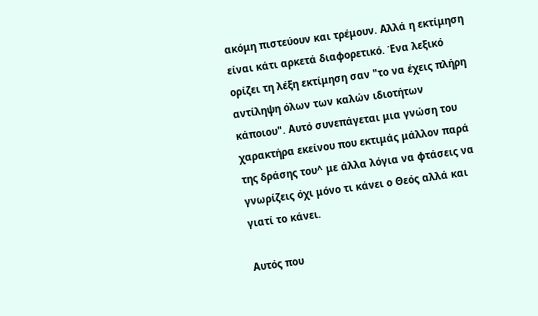ακόμη πιστεύουν και τρέμουν. Αλλά η εκτίμηση είναι κάτι αρκετά διαφορετικό. Ένα λεξικό ορίζει τη λέξη εκτίμηση σαν "το να έχεις πλήρη αντίληψη όλων των καλών ιδιοτήτων κάποιου". Αυτό συνεπάγεται μια γνώση του χαρακτήρα εκείνου που εκτιμάς μάλλον παρά της δράσης του^ με άλλα λόγια να φτάσεις να γνωρίζεις όχι μόνο τι κάνει ο Θεός αλλά και γιατί το κάνει.

Αυτός που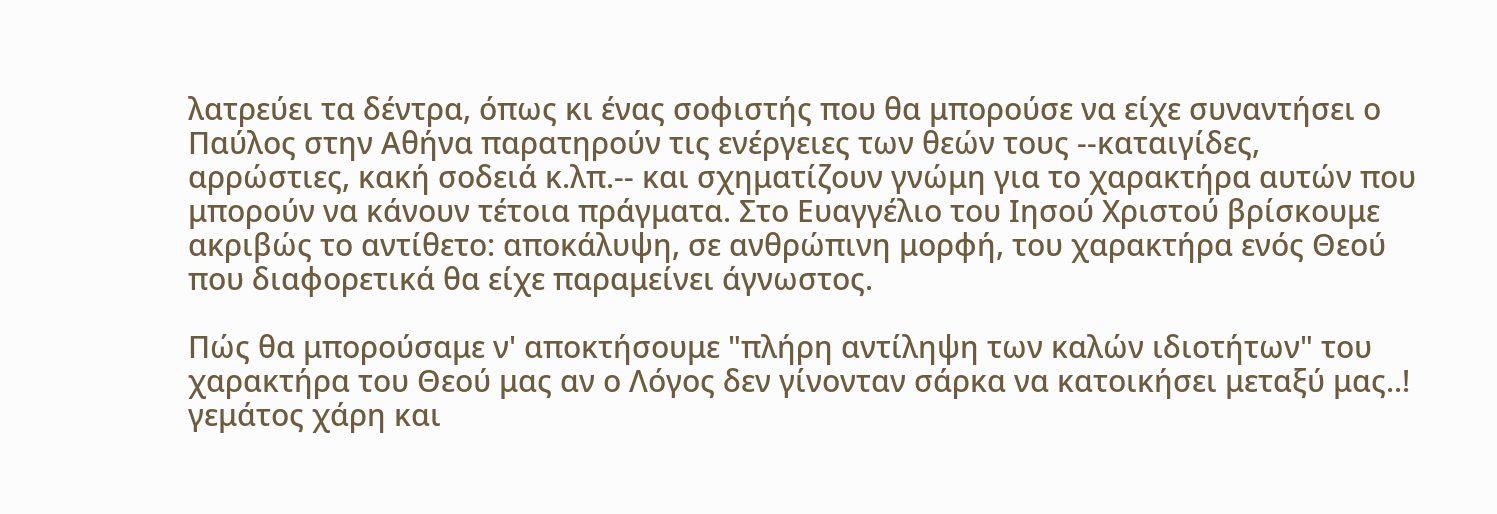λατρεύει τα δέντρα, όπως κι ένας σοφιστής που θα μπορούσε να είχε συναντήσει ο Παύλος στην Αθήνα παρατηρούν τις ενέργειες των θεών τους --καταιγίδες, αρρώστιες, κακή σοδειά κ.λπ.-- και σχηματίζουν γνώμη για το χαρακτήρα αυτών που μπορούν να κάνουν τέτοια πράγματα. Στο Ευαγγέλιο του Ιησού Χριστού βρίσκουμε ακριβώς το αντίθετο: αποκάλυψη, σε ανθρώπινη μορφή, του χαρακτήρα ενός Θεού που διαφορετικά θα είχε παραμείνει άγνωστος.

Πώς θα μπορούσαμε ν' αποκτήσουμε "πλήρη αντίληψη των καλών ιδιοτήτων" του χαρακτήρα του Θεού μας αν ο Λόγος δεν γίνονταν σάρκα να κατοικήσει μεταξύ μας..! γεμάτος χάρη και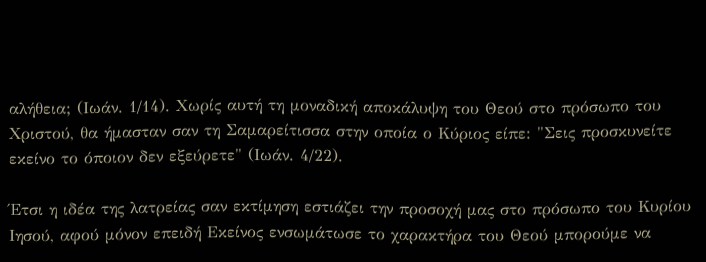αλήθεια; (Ιωάν. 1/14). Χωρίς αυτή τη μοναδική αποκάλυψη του Θεού στο πρόσωπο του Χριστού, θα ήμασταν σαν τη Σαμαρείτισσα στην οποία ο Κύριος είπε: "Σεις προσκυνείτε εκείνο το όποιον δεν εξεύρετε" (Ιωάν. 4/22).

Έτσι η ιδέα της λατρείας σαν εκτίμηση εστιάζει την προσοχή μας στο πρόσωπο του Κυρίου Ιησού, αφού μόνον επειδή Εκείνος ενσωμάτωσε το χαρακτήρα του Θεού μπορούμε να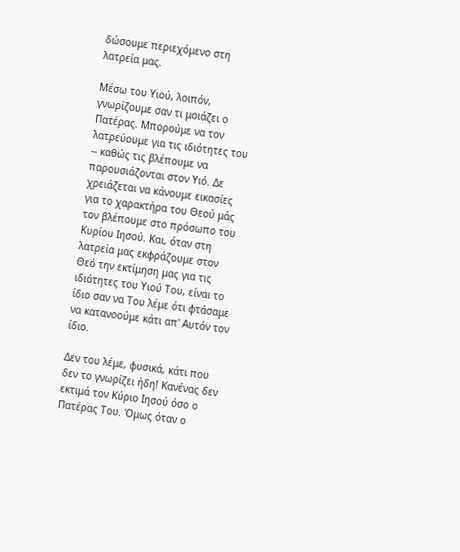δώσουμε περιεχόμενο στη λατρεία μας.

Μέσω του Υιού, λοιπόν, γνωρίζουμε σαν τι μοιάζει ο Πατέρας. Μπορούμε να τον λατρεύουμε για τις ιδιότητες του -- καθώς τις βλέπουμε να παρουσιάζονται στον Υιό. Δε χρειάζεται να κάνουμε εικασίες για το χαρακτήρα του Θεού μάς τον βλέπουμε στο πρόσωπο του Κυρίου Ιησού. Και, όταν στη λατρεία μας εκφράζουμε στον Θεό την εκτίμηση μας για τις ιδιότητες του Υιού Του, είναι το ίδιο σαν να Του λέμε ότι φτάσαμε να κατανοούμε κάτι απ' Αυτόν τον ίδιο.

Δεν του λέμε, φυσικά, κάτι που δεν το γνωρίζει ήδη! Κανένας δεν εκτιμά τον Κύριο Ιησού όσο ο Πατέρας Του. Όμως όταν ο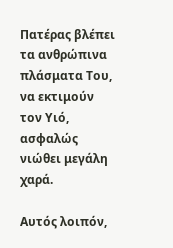Πατέρας βλέπει τα ανθρώπινα πλάσματα Του, να εκτιμούν τον Υιό, ασφαλώς νιώθει μεγάλη χαρά.

Αυτός λοιπόν,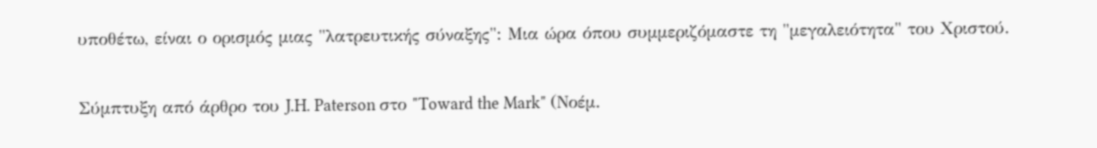υποθέτω, είναι ο ορισμός μιας "λατρευτικής σύναξης": Μια ώρα όπου συμμεριζόμαστε τη "μεγαλειότητα" του Χριστού.

Σύμπτυξη από άρθρο του J.H. Paterson στο "Toward the Mark" (Νοέμ.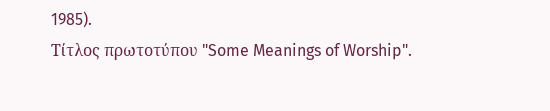1985).
Τίτλος πρωτοτύπου "Some Meanings of Worship".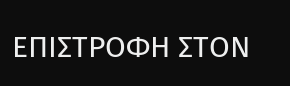ΕΠΙΣΤΡΟΦΗ ΣΤΟΝ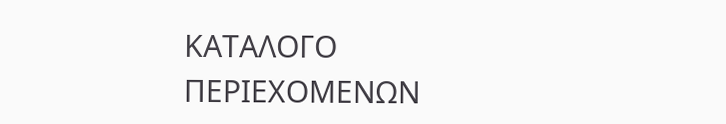ΚΑΤΑΛΟΓΟ ΠΕΡΙΕΧΟΜΕΝΩΝ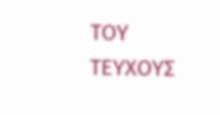ΤΟΥ ΤΕΥΧΟΥΣ